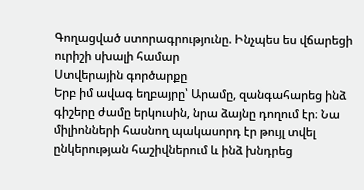Գողացված ստորագրությունը. Ինչպես ես վճարեցի ուրիշի սխալի համար
Ստվերային գործարքը
Երբ իմ ավագ եղբայրը՝ Արամը, զանգահարեց ինձ գիշերը ժամը երկուսին, նրա ձայնը դողում էր։ Նա միլիոնների հասնող պակասորդ էր թույլ տվել ընկերության հաշիվներում և ինձ խնդրեց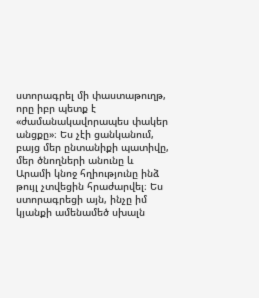ստորագրել մի փաստաթուղթ, որը իբր պետք է «ժամանակավորապես փակեր անցքը»։ Ես չէի ցանկանում, բայց մեր ընտանիքի պատիվը, մեր ծնողների անունը և Արամի կնոջ հղիությունը ինձ թույլ չտվեցին հրաժարվել։ Ես ստորագրեցի այն, ինչը իմ կյանքի ամենամեծ սխալն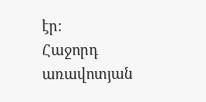էր։
Հաջորդ առավոտյան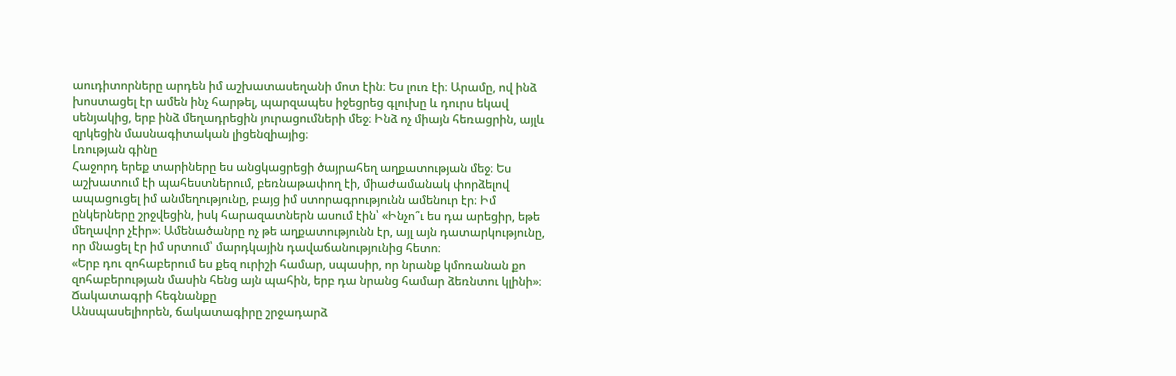աուդիտորները արդեն իմ աշխատասեղանի մոտ էին։ Ես լուռ էի։ Արամը, ով ինձ խոստացել էր ամեն ինչ հարթել, պարզապես իջեցրեց գլուխը և դուրս եկավ սենյակից, երբ ինձ մեղադրեցին յուրացումների մեջ։ Ինձ ոչ միայն հեռացրին, այլև զրկեցին մասնագիտական լիցենզիայից։
Լռության գինը
Հաջորդ երեք տարիները ես անցկացրեցի ծայրահեղ աղքատության մեջ։ Ես աշխատում էի պահեստներում, բեռնաթափող էի, միաժամանակ փորձելով ապացուցել իմ անմեղությունը, բայց իմ ստորագրությունն ամենուր էր։ Իմ ընկերները շրջվեցին, իսկ հարազատներն ասում էին՝ «Ինչո՞ւ ես դա արեցիր, եթե մեղավոր չէիր»։ Ամենածանրը ոչ թե աղքատությունն էր, այլ այն դատարկությունը, որ մնացել էր իմ սրտում՝ մարդկային դավաճանությունից հետո։
«Երբ դու զոհաբերում ես քեզ ուրիշի համար, սպասիր, որ նրանք կմոռանան քո զոհաբերության մասին հենց այն պահին, երբ դա նրանց համար ձեռնտու կլինի»։
Ճակատագրի հեգնանքը
Անսպասելիորեն, ճակատագիրը շրջադարձ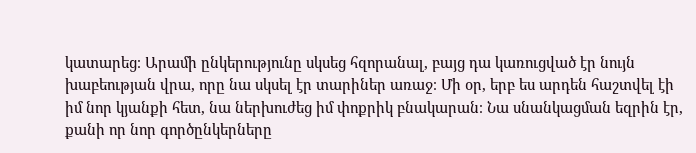կատարեց։ Արամի ընկերությունը սկսեց հզորանալ, բայց դա կառուցված էր նույն խաբեության վրա, որը նա սկսել էր տարիներ առաջ։ Մի օր, երբ ես արդեն հաշտվել էի իմ նոր կյանքի հետ, նա ներխուժեց իմ փոքրիկ բնակարան։ Նա սնանկացման եզրին էր, քանի որ նոր գործընկերները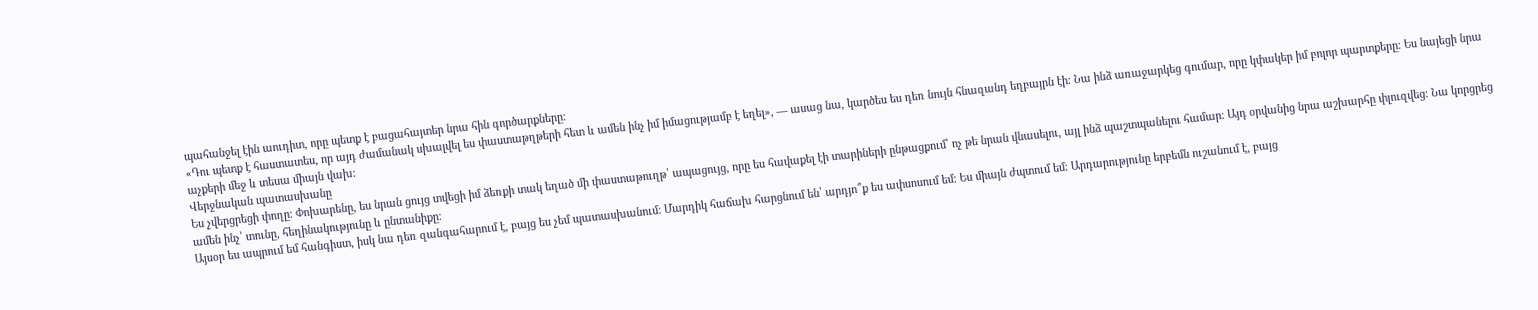պահանջել էին աուդիտ, որը պետք է բացահայտեր նրա հին գործարքները։
«Դու պետք է հաստատես, որ այդ ժամանակ սխալվել ես փաստաթղթերի հետ և ամեն ինչ իմ իմացությամբ է եղել», — ասաց նա, կարծես ես դեռ նույն հնազանդ եղբայրն էի։ Նա ինձ առաջարկեց գումար, որը կփակեր իմ բոլոր պարտքերը։ Ես նայեցի նրա աչքերի մեջ և տեսա միայն վախ։
Վերջնական պատասխանը
Ես չվերցրեցի փողը։ Փոխարենը, ես նրան ցույց տվեցի իմ ձեռքի տակ եղած մի փաստաթուղթ՝ ապացույց, որը ես հավաքել էի տարիների ընթացքում՝ ոչ թե նրան վնասելու, այլ ինձ պաշտպանելու համար։ Այդ օրվանից նրա աշխարհը փլուզվեց։ Նա կորցրեց ամեն ինչ՝ տունը, հեղինակությունը և ընտանիքը։
Այսօր ես ապրում եմ հանգիստ, իսկ նա դեռ զանգահարում է, բայց ես չեմ պատասխանում։ Մարդիկ հաճախ հարցնում են՝ արդյո՞ք ես ափսոսում եմ։ Ես միայն ժպտում եմ։ Արդարությունը երբեմն ուշանում է, բայց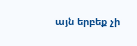այն երբեք չի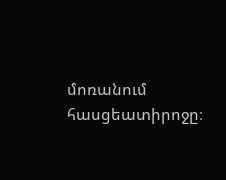մոռանում հասցեատիրոջը։